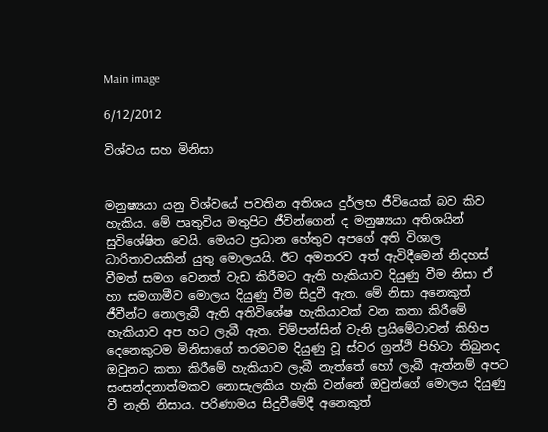Main image

6/12/2012

විශ්වය සහ මිනිසා


මනුෂ්‍යයා යනු විශ්වයේ පවතින අතිශය දුර්ලභ ජීවියෙක් බව කිව හැකිය. මේ පෘතුවිය මතුපිට ජීවින්ගෙන් ද මනුෂ්‍යයා අතිශයින් සුවිශේෂිත වෙයි. මෙයට ප්‍රධාන හේතුව අපගේ අති විශාල ධාරිතාවයකින් යුතු මොලයයි. ඊට අමතරව අත් ඇවිදීමෙන් නිදහස් වීමත් සමග වෙනත් වැඩ කිරීමට ඇති හැකියාව දියුණු වීම නිසා ඒ හා සමගාමීව මොලය දියුණු වීම සිදුවී ඇත. මේ නිසා අනෙකුත් ජීවීන්ට නොලැබී ඇති අතිවිශේෂ හැකියාවක් වන කතා කිරීමේ හැකියාව අප හට ලැබී ඇත. චිම්පන්සින් වැනි ප්‍රයිමේටාවන් කිහිප දෙනෙකුටම මිනිසාගේ තරමටම දියුණු වූ ස්වර ග්‍රන්ථි පිහිටා තිබුනද ඔවුනට කතා කිරීමේ හැකියාව ලැබී නැත්තේ හෝ ලැබී ඇත්නම් අපට සංසන්දනාත්මකව නොසැලකිය හැකි වන්නේ ඔවුන්ගේ මොලය දියුණු වී නැති නිසාය. පරිණාමය සිදුවීමේදී අනෙකුත්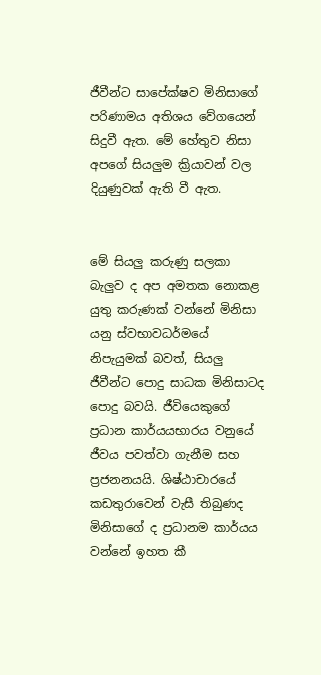ජීවීන්ට සාපේක්ෂව මිනිසාගේ පරිණාමය අතිශය වේගයෙන් සිදුවී ඇත. මේ හේතුව නිසා අපගේ සියලුම ක්‍රියාවන් වල දියුණුවක් ඇති වී ඇත.


මේ සියලු කරුණු සලකා බැලුව ද අප අමතක නොකළ යුතු කරුණක් වන්නේ මිනිසා යනු ස්වභාවධර්මයේ නිපැයුමක් බවත්, සියලු ජීවීන්ට පොදු සාධක මිනිසාටද පොදු බවයි. ජීවියෙකුගේ ප්‍රධාන කාර්යයභාරය වනුයේ ජීවය පවත්වා ගැනීම සහ ප්‍රජනනයයි. ශිෂ්ඨාචාරයේ කඩතුරාවෙන් වැසී තිබුණද මිනිසාගේ ද ප්‍රධානම කාර්යය වන්නේ ඉහත කී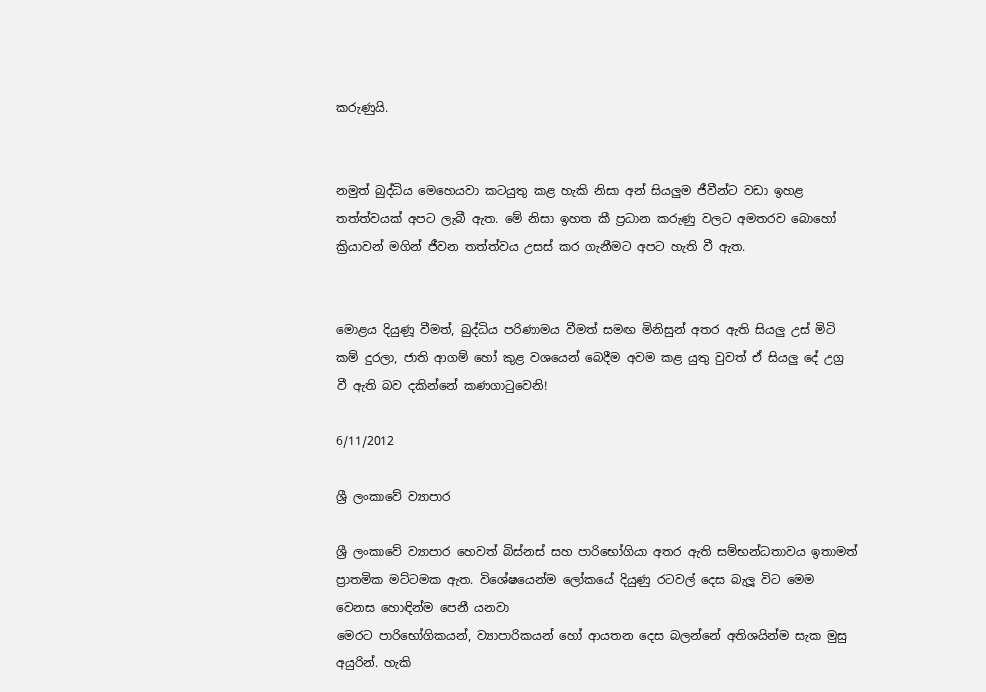කරුණුයි.


නමුත් බුද්ධිය මෙහෙයවා කටයුතු කළ හැකි නිසා අන් සියලුම ජීවීන්ට වඩා ඉහළ තත්ත්වයක් අපට ලැබී ඇත. මේ නිසා ඉහත කී ප්‍රධාන කරුණු වලට අමතරව බොහෝ ක්‍රියාවන් මගින් ජීවන තත්ත්වය උසස් කර ගැනීමට අපට හැති වී ඇත.


මොළය දියුණූ වීමත්, බුද්ධිය පරිණාමය වීමත් සමඟ මිනිසුන් අතර ඇති සියලු උස් මිටි කම් දුරලා, ජාති ආගම් හෝ කුළ වශයෙන් බෙදීම අවම කළ යුතු වුවත් ඒ සියලු දේ උග්‍ර වී ඇති බව දකින්නේ කණගාටුවෙනි!

6/11/2012

ශ්‍රී ලංකාවේ ව්‍යාපාර

ශ්‍රී ලංකාවේ ව්‍යාපාර හෙවත් බිස්නස් සහ පාරිභෝගියා අතර ඇති සම්භන්ධතාවය ඉතාමත් ප්‍රාතමික මට්ටමක ඇත. විශේෂයෙන්ම ලෝකයේ දියුණු රටවල් දෙස බැලූ විට මෙම වෙනස හොඳින්ම පෙනී යනවා
මෙරට පාරිභෝගිකයන්, ව්‍යාපාරිකයන් හෝ ආයතන දෙස බලන්නේ අතිශයින්ම සැක මුසු අයුරින්. හැකි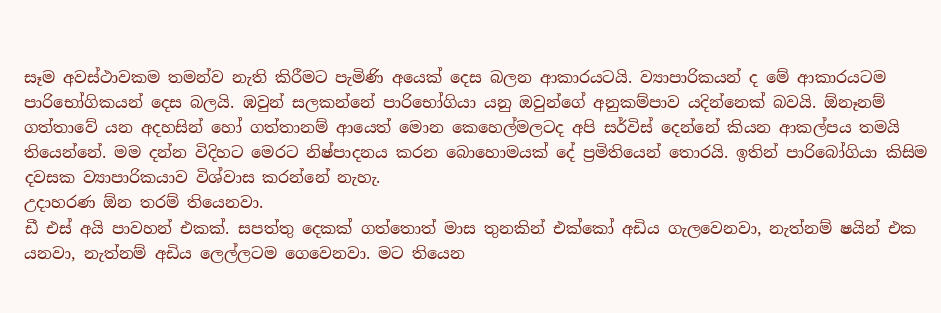සෑම අවස්ථාවකම තමන්ව නැති කිරීමට පැමිණි අයෙක් දෙස බලන ආකාරයටයි. ව්‍යාපාරිකයන් ද මේ ආකාරයටම පාරිභෝගිකයන් දෙස බලයි. ඹවුන් සලකන්නේ පාරිභෝගියා යනු ඔවුන්ගේ අනුකම්පාව යදින්නෙක් බවයි. ඕනෑනම් ගත්තාවේ යන අදහසින් හෝ ගත්තානම් ආයෙත් මොන කෙහෙල්මලටද අපි සර්විස් දෙන්නේ කියන ආකල්පය තමයි තියෙන්නේ. මම දන්න විදිහට මෙරට නිෂ්පාදනය කරන බොහොමයක් දේ ප්‍රමිතියෙන් තොරයි. ඉතින් පාරිබෝගියා කිසිම දවසක ව්‍යාපාරිකයාව විශ්වාස කරන්නේ නැහැ.
උදාහරණ ඕන තරම් තියෙනවා.
ඩී එස් අයි පාවහන් එකක්. සපත්තු දෙකක් ගත්තොත් මාස තුනකින් එක්කෝ අඩිය ගැලවෙනවා, නැත්නම් ෂයින් එක යනවා, නැත්නම් අඩිය ලෙල්ලටම ගෙවෙනවා. මට තියෙන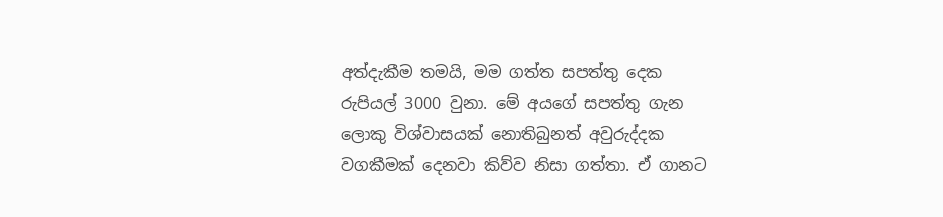අත්දැකීම තමයි, මම ගත්ත සපත්තු දෙක රුපියල් 3000 වුනා. මේ අයගේ සපත්තු ගැන ලොකු විශ්වාසයක් නොතිබුනත් අවුරුද්දක වගකීමක් දෙනවා කිව්ව නිසා ගත්තා. ඒ ගානට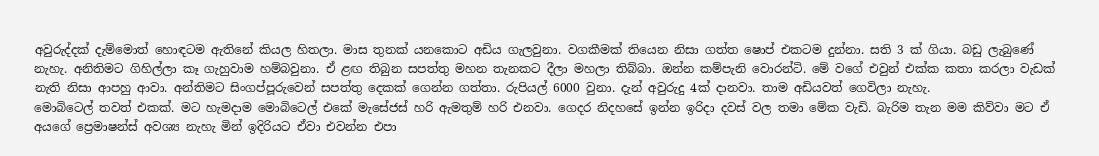අවුරුද්දක් දැම්මොත් හොඳටම ඇතිනේ කියල හිතලා. මාස තුනක් යනකොට අඩිය ගැලවුනා. වගකීමක් තියෙන නිසා ගත්ත ෂොප් එකටම දුන්නා. සති 3 ක් ගියා. බඩු ලැබුණේ නැහැ. අනිතිමට ගිහිල්ලා කෑ ගැහුවාම හම්බවුනා. ඒ ළඟ තිබුන සපත්තු මහන තැනකට දීලා මහලා තිබ්බා. ඔන්න කම්පැනි වොරන්ටි. මේ වගේ එවුන් එක්ක කතා කරලා වැඩක් නැති නිසා ආපහු ආවා. අන්තිමට සිංගප්පූරුවෙන් සපත්තු දෙකක් ගෙන්න ගත්තා. රුපියල් 6000 වුනා. දැන් අවුරුදු 4ක් දානවා. තාම අඩියවත් ගෙවිලා නැහැ.
මොබිටෙල් තවත් එකක්. මට හැමදාම මොබිටෙල් එකේ මැසේජස් හරි ඇමතුම් හරි එනවා. ගෙදර නිදහසේ ඉන්න ඉරිදා දවස් වල තමා මේක වැඩි. බැරිම තැන මම කිව්වා මට ඒ අයගේ ප්‍රෙමාෂන්ස් අවශ්‍ය නැහැ මින් ඉදිරියට ඒවා එවන්න එපා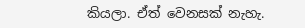කියලා. ඒත් වෙනසක් නැහැ.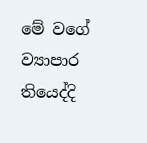මේ වගේ ව්‍යාපාර තියෙද්දි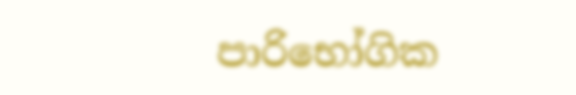පාරිභෝගික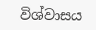විශ්වාසය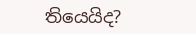තියෙයිද?